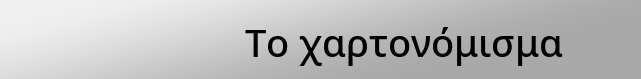Το χαρτονόμισμα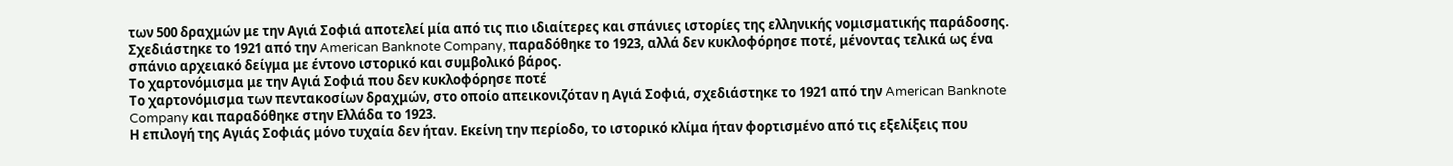των 500 δραχμών με την Αγιά Σοφιά αποτελεί μία από τις πιο ιδιαίτερες και σπάνιες ιστορίες της ελληνικής νομισματικής παράδοσης. Σχεδιάστηκε το 1921 από την American Banknote Company, παραδόθηκε το 1923, αλλά δεν κυκλοφόρησε ποτέ, μένοντας τελικά ως ένα σπάνιο αρχειακό δείγμα με έντονο ιστορικό και συμβολικό βάρος.
Το χαρτονόμισμα με την Αγιά Σοφιά που δεν κυκλοφόρησε ποτέ
Το χαρτονόμισμα των πεντακοσίων δραχμών, στο οποίο απεικονιζόταν η Αγιά Σοφιά, σχεδιάστηκε το 1921 από την American Banknote Company και παραδόθηκε στην Ελλάδα το 1923.
Η επιλογή της Αγιάς Σοφιάς μόνο τυχαία δεν ήταν. Εκείνη την περίοδο, το ιστορικό κλίμα ήταν φορτισμένο από τις εξελίξεις που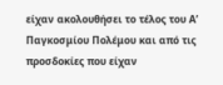είχαν ακολουθήσει το τέλος του Α’ Παγκοσμίου Πολέμου και από τις προσδοκίες που είχαν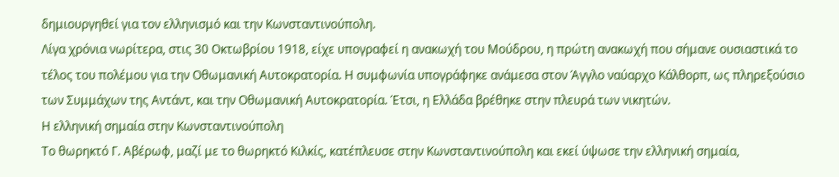δημιουργηθεί για τον ελληνισμό και την Κωνσταντινούπολη.
Λίγα χρόνια νωρίτερα, στις 30 Οκτωβρίου 1918, είχε υπογραφεί η ανακωχή του Μούδρου, η πρώτη ανακωχή που σήμανε ουσιαστικά το τέλος του πολέμου για την Οθωμανική Αυτοκρατορία. Η συμφωνία υπογράφηκε ανάμεσα στον Άγγλο ναύαρχο Κάλθορπ, ως πληρεξούσιο των Συμμάχων της Αντάντ, και την Οθωμανική Αυτοκρατορία. Έτσι, η Ελλάδα βρέθηκε στην πλευρά των νικητών.
Η ελληνική σημαία στην Κωνσταντινούπολη
Το θωρηκτό Γ. Αβέρωφ, μαζί με το θωρηκτό Κιλκίς, κατέπλευσε στην Κωνσταντινούπολη και εκεί ύψωσε την ελληνική σημαία,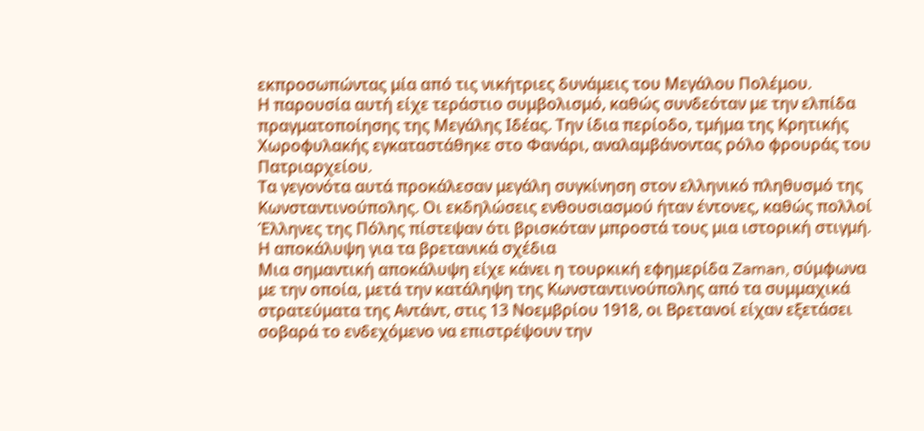εκπροσωπώντας μία από τις νικήτριες δυνάμεις του Μεγάλου Πολέμου.
Η παρουσία αυτή είχε τεράστιο συμβολισμό, καθώς συνδεόταν με την ελπίδα πραγματοποίησης της Μεγάλης Ιδέας. Την ίδια περίοδο, τμήμα της Κρητικής Χωροφυλακής εγκαταστάθηκε στο Φανάρι, αναλαμβάνοντας ρόλο φρουράς του Πατριαρχείου.
Τα γεγονότα αυτά προκάλεσαν μεγάλη συγκίνηση στον ελληνικό πληθυσμό της Κωνσταντινούπολης. Οι εκδηλώσεις ενθουσιασμού ήταν έντονες, καθώς πολλοί Έλληνες της Πόλης πίστεψαν ότι βρισκόταν μπροστά τους μια ιστορική στιγμή.
Η αποκάλυψη για τα βρετανικά σχέδια
Μια σημαντική αποκάλυψη είχε κάνει η τουρκική εφημερίδα Zaman, σύμφωνα με την οποία, μετά την κατάληψη της Κωνσταντινούπολης από τα συμμαχικά στρατεύματα της Αντάντ, στις 13 Νοεμβρίου 1918, οι Βρετανοί είχαν εξετάσει σοβαρά το ενδεχόμενο να επιστρέψουν την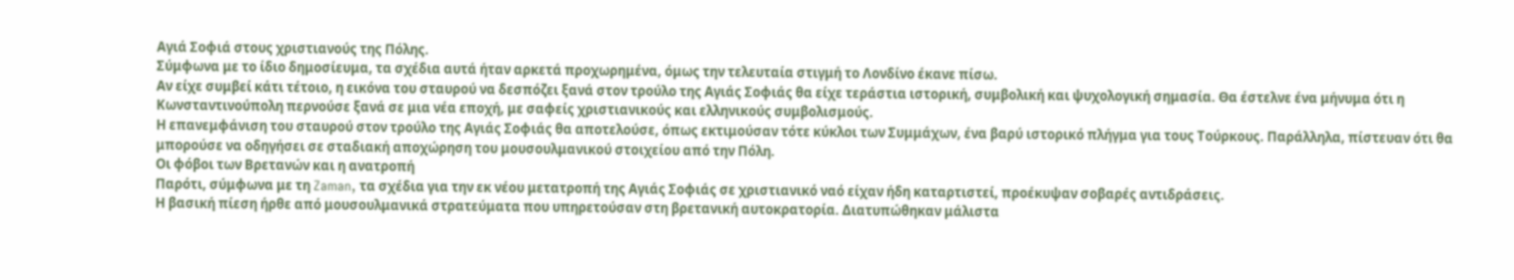Αγιά Σοφιά στους χριστιανούς της Πόλης.
Σύμφωνα με το ίδιο δημοσίευμα, τα σχέδια αυτά ήταν αρκετά προχωρημένα, όμως την τελευταία στιγμή το Λονδίνο έκανε πίσω.
Αν είχε συμβεί κάτι τέτοιο, η εικόνα του σταυρού να δεσπόζει ξανά στον τρούλο της Αγιάς Σοφιάς θα είχε τεράστια ιστορική, συμβολική και ψυχολογική σημασία. Θα έστελνε ένα μήνυμα ότι η Κωνσταντινούπολη περνούσε ξανά σε μια νέα εποχή, με σαφείς χριστιανικούς και ελληνικούς συμβολισμούς.
Η επανεμφάνιση του σταυρού στον τρούλο της Αγιάς Σοφιάς θα αποτελούσε, όπως εκτιμούσαν τότε κύκλοι των Συμμάχων, ένα βαρύ ιστορικό πλήγμα για τους Τούρκους. Παράλληλα, πίστευαν ότι θα μπορούσε να οδηγήσει σε σταδιακή αποχώρηση του μουσουλμανικού στοιχείου από την Πόλη.
Οι φόβοι των Βρετανών και η ανατροπή
Παρότι, σύμφωνα με τη Zaman, τα σχέδια για την εκ νέου μετατροπή της Αγιάς Σοφιάς σε χριστιανικό ναό είχαν ήδη καταρτιστεί, προέκυψαν σοβαρές αντιδράσεις.
Η βασική πίεση ήρθε από μουσουλμανικά στρατεύματα που υπηρετούσαν στη βρετανική αυτοκρατορία. Διατυπώθηκαν μάλιστα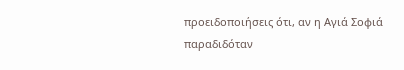προειδοποιήσεις ότι, αν η Αγιά Σοφιά παραδιδόταν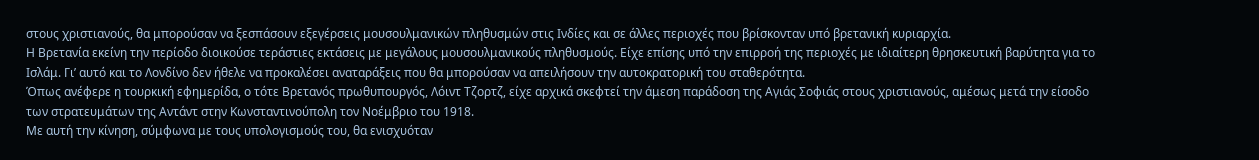στους χριστιανούς, θα μπορούσαν να ξεσπάσουν εξεγέρσεις μουσουλμανικών πληθυσμών στις Ινδίες και σε άλλες περιοχές που βρίσκονταν υπό βρετανική κυριαρχία.
Η Βρετανία εκείνη την περίοδο διοικούσε τεράστιες εκτάσεις με μεγάλους μουσουλμανικούς πληθυσμούς. Είχε επίσης υπό την επιρροή της περιοχές με ιδιαίτερη θρησκευτική βαρύτητα για το Ισλάμ. Γι’ αυτό και το Λονδίνο δεν ήθελε να προκαλέσει αναταράξεις που θα μπορούσαν να απειλήσουν την αυτοκρατορική του σταθερότητα.
Όπως ανέφερε η τουρκική εφημερίδα, ο τότε Βρετανός πρωθυπουργός, Λόιντ Τζορτζ, είχε αρχικά σκεφτεί την άμεση παράδοση της Αγιάς Σοφιάς στους χριστιανούς, αμέσως μετά την είσοδο των στρατευμάτων της Αντάντ στην Κωνσταντινούπολη τον Νοέμβριο του 1918.
Με αυτή την κίνηση, σύμφωνα με τους υπολογισμούς του, θα ενισχυόταν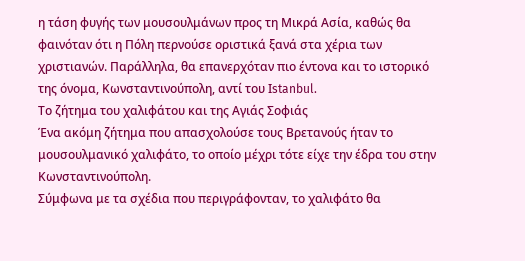η τάση φυγής των μουσουλμάνων προς τη Μικρά Ασία, καθώς θα φαινόταν ότι η Πόλη περνούσε οριστικά ξανά στα χέρια των χριστιανών. Παράλληλα, θα επανερχόταν πιο έντονα και το ιστορικό της όνομα, Κωνσταντινούπολη, αντί του Ιstanbul.
Το ζήτημα του χαλιφάτου και της Αγιάς Σοφιάς
Ένα ακόμη ζήτημα που απασχολούσε τους Βρετανούς ήταν το μουσουλμανικό χαλιφάτο, το οποίο μέχρι τότε είχε την έδρα του στην Κωνσταντινούπολη.
Σύμφωνα με τα σχέδια που περιγράφονταν, το χαλιφάτο θα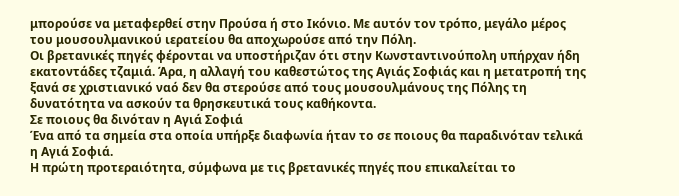μπορούσε να μεταφερθεί στην Προύσα ή στο Ικόνιο. Με αυτόν τον τρόπο, μεγάλο μέρος του μουσουλμανικού ιερατείου θα αποχωρούσε από την Πόλη.
Οι βρετανικές πηγές φέρονται να υποστήριζαν ότι στην Κωνσταντινούπολη υπήρχαν ήδη εκατοντάδες τζαμιά. Άρα, η αλλαγή του καθεστώτος της Αγιάς Σοφιάς και η μετατροπή της ξανά σε χριστιανικό ναό δεν θα στερούσε από τους μουσουλμάνους της Πόλης τη δυνατότητα να ασκούν τα θρησκευτικά τους καθήκοντα.
Σε ποιους θα δινόταν η Αγιά Σοφιά
Ένα από τα σημεία στα οποία υπήρξε διαφωνία ήταν το σε ποιους θα παραδινόταν τελικά η Αγιά Σοφιά.
Η πρώτη προτεραιότητα, σύμφωνα με τις βρετανικές πηγές που επικαλείται το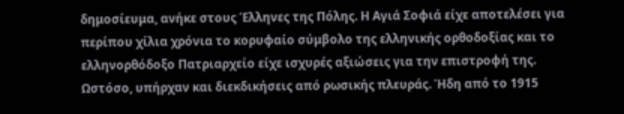δημοσίευμα, ανήκε στους Έλληνες της Πόλης. Η Αγιά Σοφιά είχε αποτελέσει για περίπου χίλια χρόνια το κορυφαίο σύμβολο της ελληνικής ορθοδοξίας και το ελληνορθόδοξο Πατριαρχείο είχε ισχυρές αξιώσεις για την επιστροφή της.
Ωστόσο, υπήρχαν και διεκδικήσεις από ρωσικής πλευράς. Ήδη από το 1915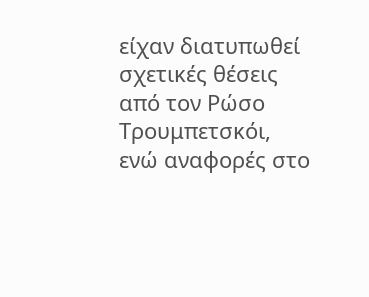είχαν διατυπωθεί σχετικές θέσεις από τον Ρώσο Τρουμπετσκόι, ενώ αναφορές στο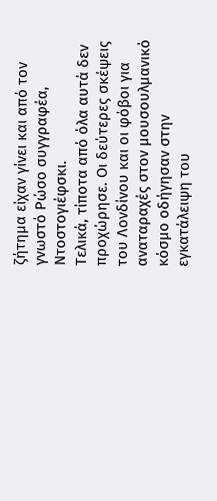ζήτημα είχαν γίνει και από τον γνωστό Ρώσο συγγραφέα, Ντοστογιέφσκι.
Τελικά, τίποτα από όλα αυτά δεν προχώρησε. Οι δεύτερες σκέψεις του Λονδίνου και οι φόβοι για αναταραχές στον μουσουλμανικό κόσμο οδήγησαν στην εγκατάλειψη του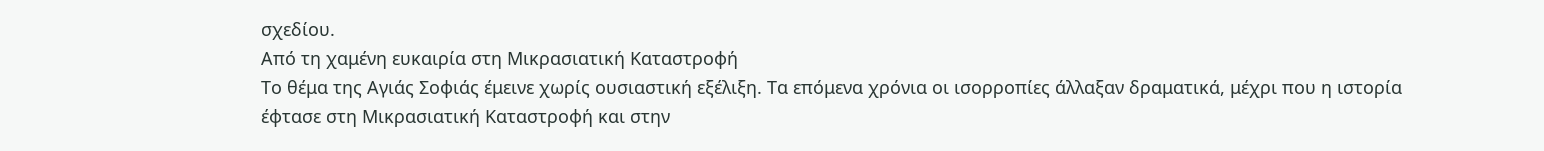σχεδίου.
Από τη χαμένη ευκαιρία στη Μικρασιατική Καταστροφή
Το θέμα της Αγιάς Σοφιάς έμεινε χωρίς ουσιαστική εξέλιξη. Τα επόμενα χρόνια οι ισορροπίες άλλαξαν δραματικά, μέχρι που η ιστορία έφτασε στη Μικρασιατική Καταστροφή και στην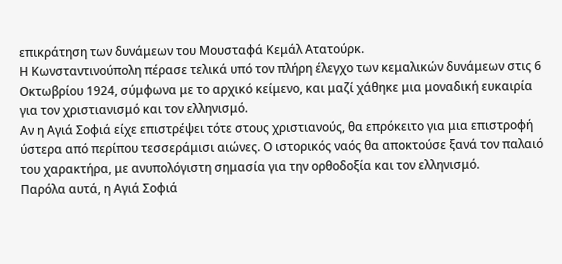επικράτηση των δυνάμεων του Μουσταφά Κεμάλ Ατατούρκ.
Η Κωνσταντινούπολη πέρασε τελικά υπό τον πλήρη έλεγχο των κεμαλικών δυνάμεων στις 6 Οκτωβρίου 1924, σύμφωνα με το αρχικό κείμενο, και μαζί χάθηκε μια μοναδική ευκαιρία για τον χριστιανισμό και τον ελληνισμό.
Αν η Αγιά Σοφιά είχε επιστρέψει τότε στους χριστιανούς, θα επρόκειτο για μια επιστροφή ύστερα από περίπου τεσσεράμισι αιώνες. Ο ιστορικός ναός θα αποκτούσε ξανά τον παλαιό του χαρακτήρα, με ανυπολόγιστη σημασία για την ορθοδοξία και τον ελληνισμό.
Παρόλα αυτά, η Αγιά Σοφιά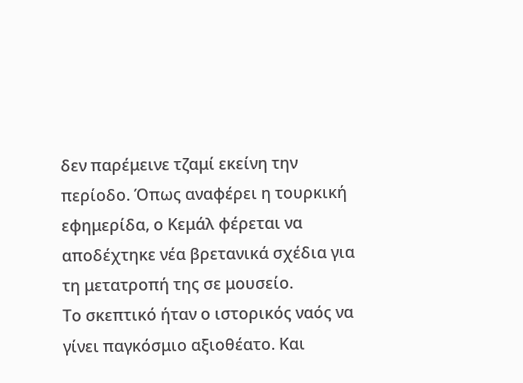δεν παρέμεινε τζαμί εκείνη την περίοδο. Όπως αναφέρει η τουρκική εφημερίδα, ο Κεμάλ φέρεται να αποδέχτηκε νέα βρετανικά σχέδια για τη μετατροπή της σε μουσείο.
Το σκεπτικό ήταν ο ιστορικός ναός να γίνει παγκόσμιο αξιοθέατο. Και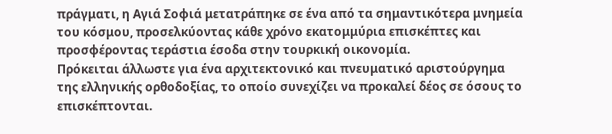πράγματι, η Αγιά Σοφιά μετατράπηκε σε ένα από τα σημαντικότερα μνημεία του κόσμου, προσελκύοντας κάθε χρόνο εκατομμύρια επισκέπτες και προσφέροντας τεράστια έσοδα στην τουρκική οικονομία.
Πρόκειται άλλωστε για ένα αρχιτεκτονικό και πνευματικό αριστούργημα της ελληνικής ορθοδοξίας, το οποίο συνεχίζει να προκαλεί δέος σε όσους το επισκέπτονται.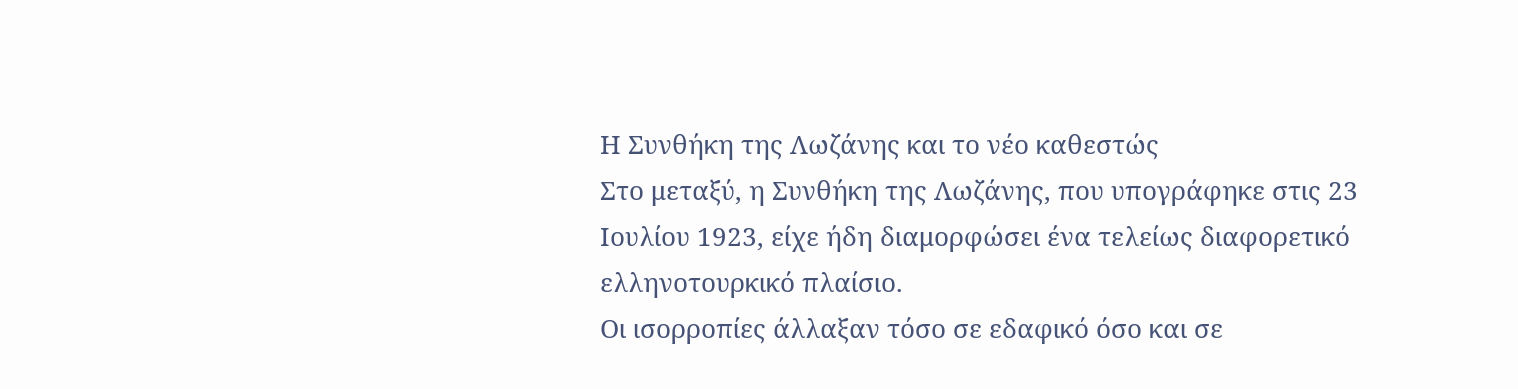Η Συνθήκη της Λωζάνης και το νέο καθεστώς
Στο μεταξύ, η Συνθήκη της Λωζάνης, που υπογράφηκε στις 23 Ιουλίου 1923, είχε ήδη διαμορφώσει ένα τελείως διαφορετικό ελληνοτουρκικό πλαίσιο.
Οι ισορροπίες άλλαξαν τόσο σε εδαφικό όσο και σε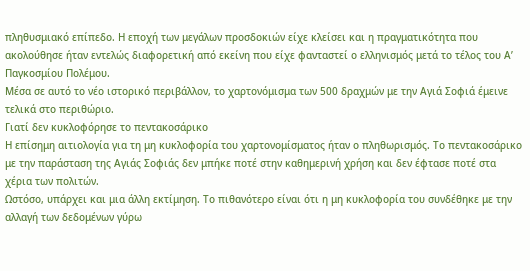πληθυσμιακό επίπεδο. Η εποχή των μεγάλων προσδοκιών είχε κλείσει και η πραγματικότητα που ακολούθησε ήταν εντελώς διαφορετική από εκείνη που είχε φανταστεί ο ελληνισμός μετά το τέλος του Α’ Παγκοσμίου Πολέμου.
Μέσα σε αυτό το νέο ιστορικό περιβάλλον, το χαρτονόμισμα των 500 δραχμών με την Αγιά Σοφιά έμεινε τελικά στο περιθώριο.
Γιατί δεν κυκλοφόρησε το πεντακοσάρικο
Η επίσημη αιτιολογία για τη μη κυκλοφορία του χαρτονομίσματος ήταν ο πληθωρισμός. Το πεντακοσάρικο με την παράσταση της Αγιάς Σοφιάς δεν μπήκε ποτέ στην καθημερινή χρήση και δεν έφτασε ποτέ στα χέρια των πολιτών.
Ωστόσο, υπάρχει και μια άλλη εκτίμηση. Το πιθανότερο είναι ότι η μη κυκλοφορία του συνδέθηκε με την αλλαγή των δεδομένων γύρω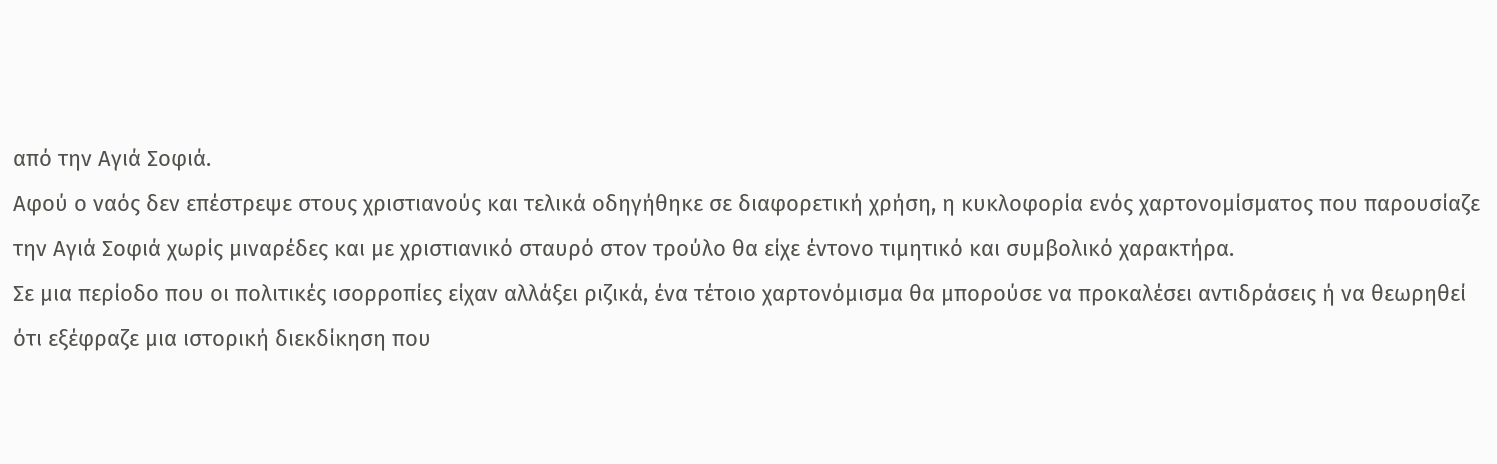από την Αγιά Σοφιά.
Αφού ο ναός δεν επέστρεψε στους χριστιανούς και τελικά οδηγήθηκε σε διαφορετική χρήση, η κυκλοφορία ενός χαρτονομίσματος που παρουσίαζε την Αγιά Σοφιά χωρίς μιναρέδες και με χριστιανικό σταυρό στον τρούλο θα είχε έντονο τιμητικό και συμβολικό χαρακτήρα.
Σε μια περίοδο που οι πολιτικές ισορροπίες είχαν αλλάξει ριζικά, ένα τέτοιο χαρτονόμισμα θα μπορούσε να προκαλέσει αντιδράσεις ή να θεωρηθεί ότι εξέφραζε μια ιστορική διεκδίκηση που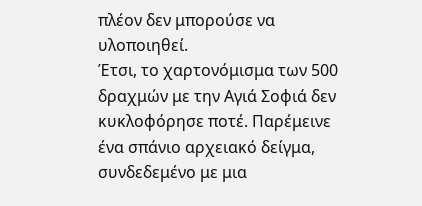πλέον δεν μπορούσε να υλοποιηθεί.
Έτσι, το χαρτονόμισμα των 500 δραχμών με την Αγιά Σοφιά δεν κυκλοφόρησε ποτέ. Παρέμεινε ένα σπάνιο αρχειακό δείγμα, συνδεδεμένο με μια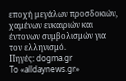εποχή μεγάλων προσδοκιών, χαμένων ευκαιριών και έντονων συμβολισμών για τον ελληνισμό.
Πηγές: dogma.gr
To «alldaynews.gr»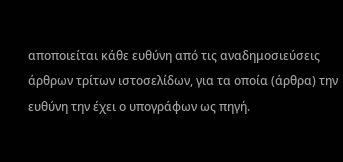αποποιείται κάθε ευθύνη από τις αναδημοσιεύσεις άρθρων τρίτων ιστοσελίδων, για τα οποία (άρθρα) την ευθύνη την έχει ο υπογράφων ως πηγή.